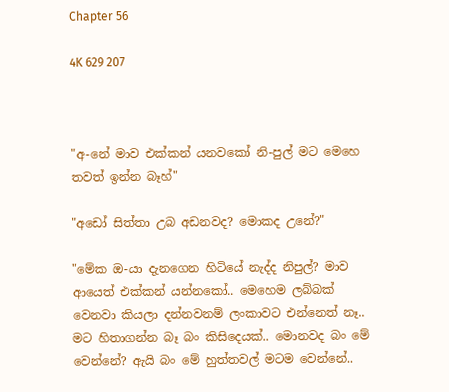Chapter 56

4K 629 207



"අ-නේ මාව එක්කන් යනවකෝ නි-පුල් මට මෙහෙ තවත් ඉන්න බෑහ්"

"අඩෝ සිත්තා උබ අඩනවද? මොකද උනේ?"

"මේක ඔ-යා දැනගෙන හිටියේ නැද්ද නිපුල්? මාව ආයෙත් එක්කන් යන්නකෝ.. මෙහෙම ලබ්බක් වෙනවා කියලා දන්නවනම් ලංකාවට එන්නෙත් නෑ.. මට හිතාගන්න බෑ බං කිසිදෙයක්.. මොනවද බං මේ වෙන්නේ? ඇයි බං මේ හුත්තවල් මටම වෙන්නේ..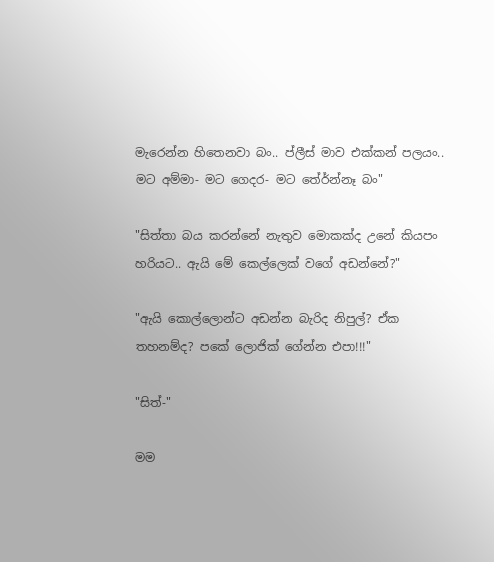මැරෙන්න හිතෙනවා බං.. ප්ලීස් මාව එක්කන් පලයං.. මට අම්මා- මට ගෙදර- මට තේර්න්නෑ බං"

"සිත්තා බය කරන්නේ නැතුව මොකක්ද උනේ කියපං හරියට.. ඇයි මේ කෙල්ලෙක් වගේ අඩන්නේ?"

"ඇයි කොල්ලොන්ට අඩන්න බැරිද නිපුල්? ඒක තහනම්ද? පකේ ලොජික් ගේන්න එපා!!!"

"සිත්-"

මම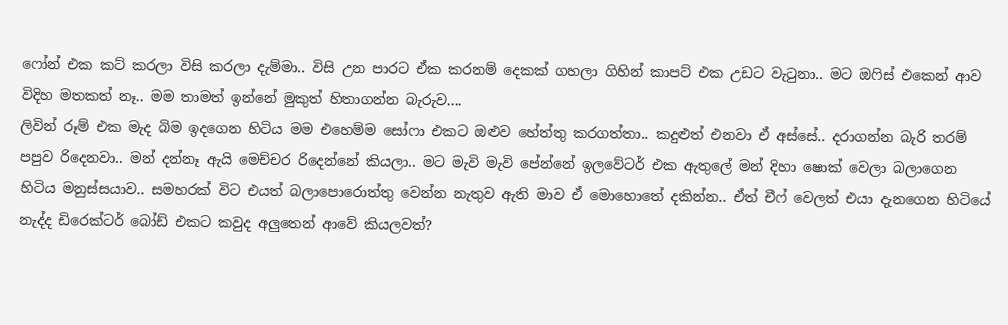ෆෝන් එක කට් කරලා විසි කරලා දැම්මා.. විසි උන පාරට ඒක කරනම් දෙකක් ගහලා ගිහින් කාපට් එක උඩට වැටුනා.. මට ඔෆිස් එකෙන් ආව විදිහ මතකත් නෑ.. මම තාමත් ඉන්නේ මුකුත් හිතාගන්න බැරුව....
ලිවින් රූම් එක මැද බිම ඉදගෙන හිටිය මම එහෙම්ම සෝෆා එකට ඔළුව හේත්තු කරගත්තා.. කදුළුත් එනවා ඒ අස්සේ.. දරාගන්න බැරි තරම් පපුව රිදෙනවා.. මන් දන්නෑ ඇයි මෙච්චර රිදෙන්නේ කියලා.. මට මැවි මැවි පේන්නේ ඉලවේටර් එක ඇතුලේ මන් දිහා ෂොක් වෙලා බලාගෙන හිටිය මනුස්සයාව.. සමහරක් විට එයත් බලාපොරොත්තු වෙන්න නැතුව ඇති මාව ඒ මොහොතේ දකින්න.. ඒත් චීෆ් වෙලත් එයා දැනගෙන හිටියේ නැද්ද ඩිරෙක්ටර් බෝඩ් එකට කවුද අලුතෙන් ආවේ කියලවත්?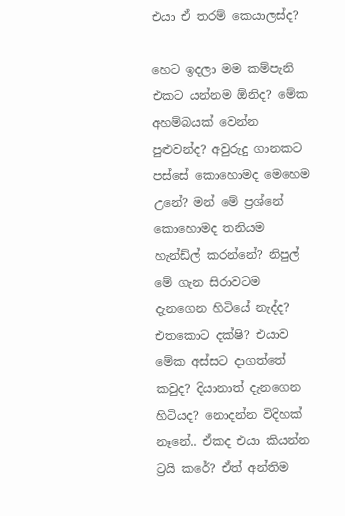එයා ඒ තරම් කෙයාලස්ද?

හෙට ඉදලා මම කම්පැනි එකට යන්නම ඕනිද? මේක අහම්බයක් වෙන්න පුළුවන්ද? අවුරුදු ගානකට පස්සේ කොහොමද මෙහෙම උනේ? මන් මේ ප්‍රශ්නේ කොහොමද තනියම හැන්ඩ්ල් කරන්නේ? නිපුල් මේ ගැන සිරාවටම දැනගෙන හිටියේ නැද්ද? එතකොට දක්ෂි? එයාව මේක අස්සට දාගත්තේ කවුද? දියානාත් දැනගෙන හිටියද? නොදන්න විදිහක් නෑනේ.. ඒකද එයා කියන්න ට්‍රයි කරේ? ඒත් අන්තිම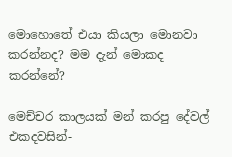මොහොතේ එයා කියලා මොනවා කරන්නද? මම දැන් මොකද කරන්නේ?

මෙච්චර කාලයක් මන් කරපු දේවල් එකදවසින්-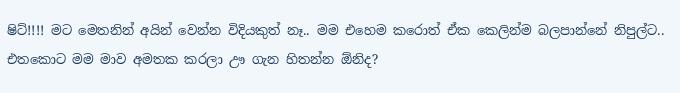ෂිට්!!!! මට මෙතනින් අයින් වෙන්න විදියකුත් නෑ.. මම එහෙම කරොත් ඒක කෙලින්ම බලපාන්නේ නිපුල්ට.. එතකොට මම මාව අමතක කරලා ඌ ගැන හිතන්න ඕනිද?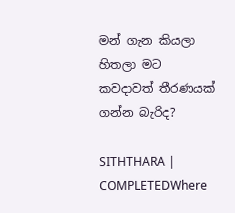මන් ගැන කියලා හිතලා මට කවදාවත් තීරණයක් ගන්න බැරිද?

SITHTHARA | COMPLETEDWhere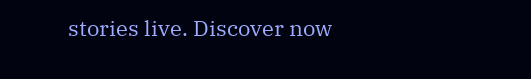stories live. Discover now